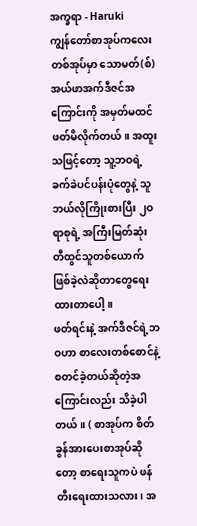အက္ခရာ - Haruki
ကျွန်တော်စာအုပ်ကလေးတစ်အုပ်မှာ သောမတ်(စ်) အယ်ဖာအက်ဒီဇင်အကြောင်းကို အမှတ်မထင်ဖတ်မိလိုက်တယ်။ အထူးသဖြင့်တော့ သူ့ဘဝရဲ့ ခက်ခဲပင်ပန်းပုံတွေနဲ့ သူဘယ်လိုကြိုးစားပြီး ၂ဝ ရာစုရဲ့ အကြီးမြတ်ဆုံး တီထွင်သူတစ်ယောက် ဖြစ်ခဲ့လဲဆိုတာတွေရေးထားတာပေါ့။
ဖတ်ရင်းနဲ့ အက်ဒီဇင်ရဲ့ဘဝဟာ စာလေးတစ်စောင်နဲ့ စတင်ခဲ့တယ်ဆိုတဲ့အကြောင်းလည်း သိခဲ့ပါတယ်။ ( စာအုပ်က စိတ်ခွန်အားပေးစာအုပ်ဆိုတော့ စာရေးသူကပဲ ဖန်တီးရေးထားသလား၊ အ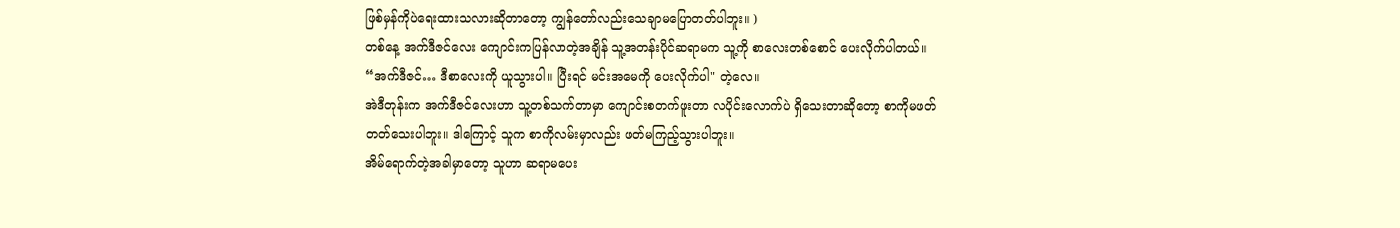ဖြစ်မှန်ကိုပဲရေးထားသလားဆိုတာတော့ ကျွန်တော်လည်းသေချာမပြောတတ်ပါဘူး။ )
တစ်နေ့ အက်ဒီဇင်လေး ကျောင်းကပြန်လာတဲ့အချိန် သူ့အတန်းပိုင်ဆရာမက သူ့ကို စာလေးတစ်စောင် ပေးလိုက်ပါတယ်။ “အက်ဒီဇင်… ဒီစာလေးကို ယူသွားပါ။ ပြီးရင် မင်းအမေကို ပေးလိုက်ပါ" တဲ့လေ။
အဲဒီတုန်းက အက်ဒီဇင်လေးဟာ သူ့တစ်သက်တာမှာ ကျောင်းစတက်ဖူးတာ လပိုင်းလောက်ပဲ ရှိသေးတာဆိုတော့ စာကိုမဖတ်တတ်သေးပါဘူး။ ဒါကြောင့် သူက စာကိုလမ်းမှာလည်း ဖတ်မကြည့်သွားပါဘူး။
အိမ်ရောက်တဲ့အခါမှာတော့ သူဟာ ဆရာမပေး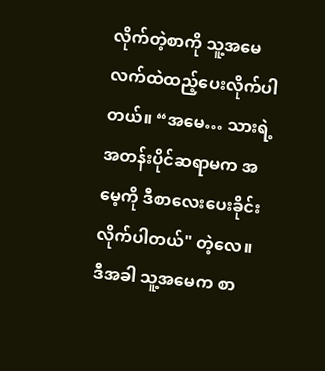လိုက်တဲ့စာကို သူ့အမေလက်ထဲထည့်ပေးလိုက်ပါတယ်။ “အမေ… သားရဲ့အတန်းပိုင်ဆရာမက အမေ့ကို ဒီစာလေးပေးခိုင်းလိုက်ပါတယ်" တဲ့လေ။
ဒီအခါ သူ့အမေက စာ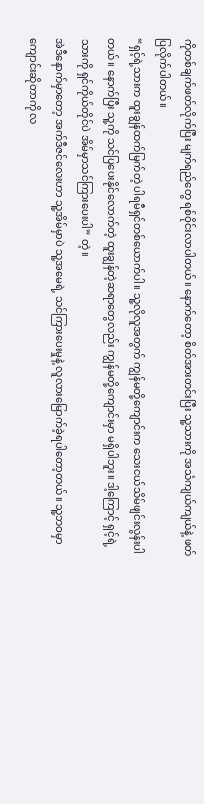ကိုတစ်ချက်ဖတ်လိုက်ပြီး မျက်ရည်တွေ ရစ်ဝိုင်းလာပါတယ်။ နောက်တော့ စိတ်အားတင်းပြီး သူ့သားကို အသံကျယ်ကျယ်နဲ့ ဖတ်ပြလိုက်ပါတယ်။
“ရှင့်ရဲ့သားက ထူးချွန်ထက်မြက်တဲ့ ပါရမီရှင်တစ်ယောက်ပါ။ သူ့လိုလူအတွက် ကျွန်မတို့ကျောင်းက သေးငယ်သိမ်ဖျင်းလွန်းပါတယ်။ နောက်ပြီး သူ့ကို သင်ပြပေးနိုင်လောက်တဲ့ ထူးချွန်တဲ့ဆရာတွေလည်း ကျွန်မတို့ကျောင်းမှာ မရှိပါဘူး။ ဒါ့ကြောင့် ရှင့်ရဲ့သားကို ရှင်ကိုယ်တိုင်ပဲ အိမ်မှာသင်ကြားပေးပါ” တဲ့။
အဲဒီနောက်မှာတော့ အက်ဒီဇင်လေးဟာ သူ့အိမ်မှာပဲ သူ့အမေရဲ့ သင်ကြားပေးမှုနဲ့ လူလားမြောက်ခဲ့ရပါတော့တယ်။ သူ့ဘဝမှာ ကျောင်းဆိုတာကို လ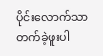ပိုင်းလောက်သာတက်ခဲ့ဖူးပါ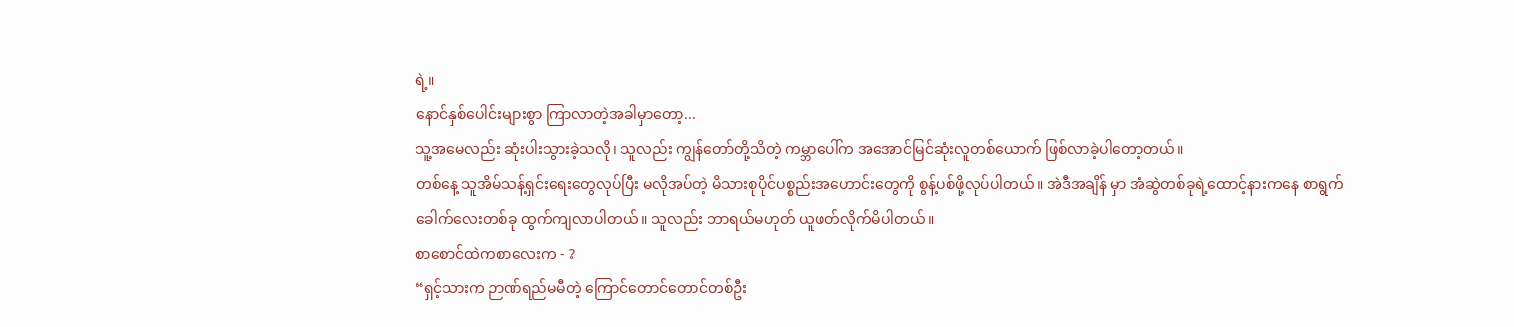ရဲ့။
နောင်နှစ်ပေါင်းများစွာ ကြာလာတဲ့အခါမှာတော့...
သူ့အမေလည်း ဆုံးပါးသွားခဲ့သလို၊ သူလည်း ကျွန်တော်တို့သိတဲ့ ကမ္ဘာပေါ်က အအောင်မြင်ဆုံးလူတစ်ယောက် ဖြစ်လာခဲ့ပါတော့တယ်။
တစ်နေ့ သူအိမ်သန့်ရှင်းရေးတွေလုပ်ပြီး မလိုအပ်တဲ့ မိသားစုပိုင်ပစ္စည်းအဟောင်းတွေကို စွန့်ပစ်ဖို့လုပ်ပါတယ်။ အဲဒီအချိန် မှာ အံဆွဲတစ်ခုရဲ့ထောင့်နားကနေ စာရွက်ခေါက်လေးတစ်ခု ထွက်ကျလာပါတယ်။ သူလည်း ဘာရယ်မဟုတ် ယူဖတ်လိုက်မိပါတယ်။
စာစောင်ထဲကစာလေးက - ?
“ရှင့်သားက ဉာဏ်ရည်မမီတဲ့ ကြောင်တောင်တောင်တစ်ဦး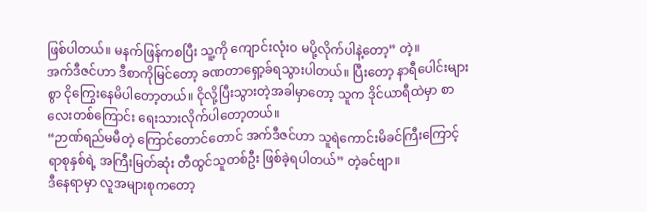ဖြစ်ပါတယ်။ မနက်ဖြန်ကစပြီး သူ့ကို ကျောင်းလုံးဝ မပို့လိုက်ပါနဲ့တော့” တဲ့။
အက်ဒီဇင်ဟာ ဒီစာကိုမြင်တော့ ခဏတာရှော့ခ်ရသွားပါတယ်။ ပြီးတော့ နာရီပေါင်းများစွာ ငိုကြွေးနေမိပါတော့တယ်။ ငိုလို့ပြီးသွားတဲ့အခါမှာတော့ သူက ဒိုင်ယာရီထဲမှာ စာလေးတစ်ကြောင်း ရေးသားလိုက်ပါတော့တယ်။
“ဉာဏ်ရည်မမီတဲ့ ကြောင်တောင်တောင် အက်ဒီဇင်ဟာ သူရဲကောင်းမိခင်ကြီးကြောင့် ရာစုနှစ်ရဲ့ အကြီးမြတ်ဆုံး တီထွင်သူတစ်ဦး ဖြစ်ခဲ့ရပါတယ်” တဲ့ခင်ဗျာ။
ဒီနေရာမှာ လူအများစုကတော့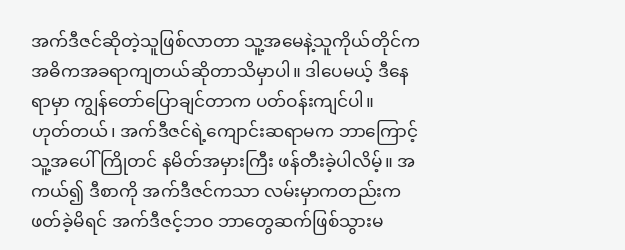အက်ဒီဇင်ဆိုတဲ့သူဖြစ်လာတာ သူ့အမေနဲ့သူကိုယ်တိုင်က အဓိကအခရာကျတယ်ဆိုတာသိမှာပါ။ ဒါပေမယ့် ဒီနေရာမှာ ကျွန်တော်ပြောချင်တာက ပတ်ဝန်းကျင်ပါ။
ဟုတ်တယ်၊ အက်ဒီဇင်ရဲ့ကျောင်းဆရာမက ဘာကြောင့် သူ့အပေါ် ကြိုတင် နမိတ်အမှားကြီး ဖန်တီးခဲ့ပါလိမ့်။ အကယ်၍ ဒီစာကို အက်ဒီဇင်ကသာ လမ်းမှာကတည်းကဖတ်ခဲ့မိရင် အက်ဒီဇင့်ဘဝ ဘာတွေဆက်ဖြစ်သွားမ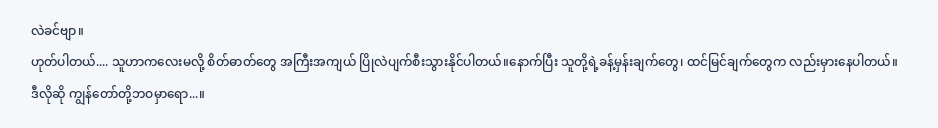လဲခင်ဗျာ။
ဟုတ်ပါတယ်.... သူဟာကလေးမလို့ စိတ်ဓာတ်တွေ အကြီးအကျယ် ပြိုလဲပျက်စီးသွားနိုင်ပါတယ်။နောက်ပြီး သူတို့ရဲ့ခန့်မှန်းချက်တွေ၊ ထင်မြင်ချက်တွေက လည်းမှားနေပါတယ်။
ဒီလိုဆို ကျွန်တော်တို့ဘဝမှာရော...။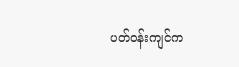ပတ်ဝန်းကျင်က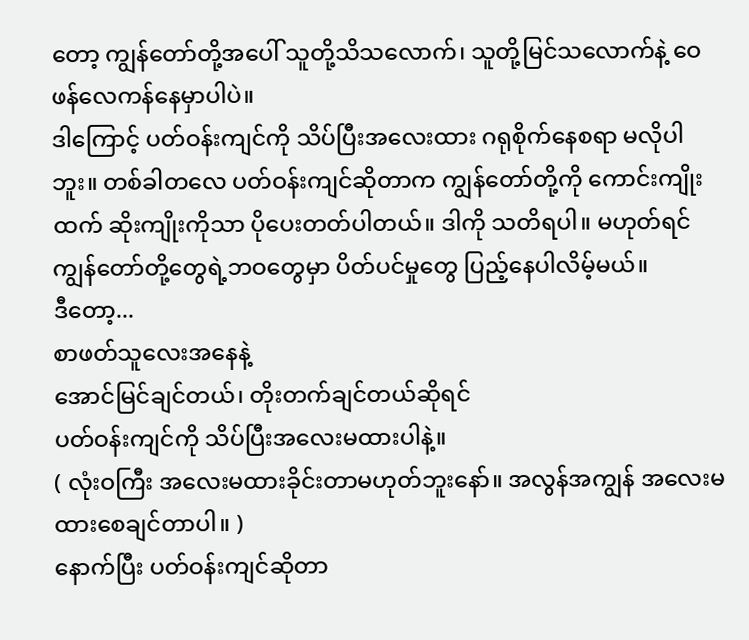တော့ ကျွန်တော်တို့အပေါ် သူတို့သိသလောက်၊ သူတို့မြင်သလောက်နဲ့ ဝေဖန်လေကန်နေမှာပါပဲ။
ဒါကြောင့် ပတ်ဝန်းကျင်ကို သိပ်ပြီးအလေးထား ဂရုစိုက်နေစရာ မလိုပါဘူး။ တစ်ခါတလေ ပတ်ဝန်းကျင်ဆိုတာက ကျွန်တော်တို့ကို ကောင်းကျိုးထက် ဆိုးကျိုးကိုသာ ပိုပေးတတ်ပါတယ်။ ဒါကို သတိရပါ။ မဟုတ်ရင် ကျွန်တော်တို့တွေရဲ့ဘဝတွေမှာ ပိတ်ပင်မှုတွေ ပြည့်နေပါလိမ့်မယ်။
ဒီတော့...
စာဖတ်သူလေးအနေနဲ့
အောင်မြင်ချင်တယ်၊ တိုးတက်ချင်တယ်ဆိုရင်
ပတ်ဝန်းကျင်ကို သိပ်ပြီးအလေးမထားပါနဲ့။
( လုံးဝကြီး အလေးမထားခိုင်းတာမဟုတ်ဘူးနော်။ အလွန်အကျွန် အလေးမထားစေချင်တာပါ။ )
နောက်ပြီး ပတ်ဝန်းကျင်ဆိုတာ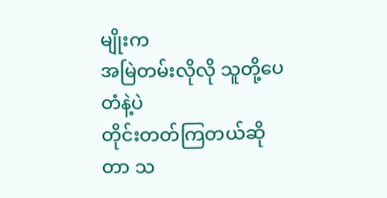မျိုးက
အမြဲတမ်းလိုလို သူတို့ပေတံနဲ့ပဲ
တိုင်းတတ်ကြတယ်ဆိုတာ သ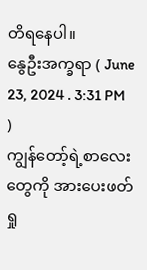တိရနေပါ။
နွေဦးအက္ခရာ ( June 23, 2024 . 3:31 PM )
ကျွန်တော့်ရဲ့စာလေးတွေကို အားပေးဖတ်ရှု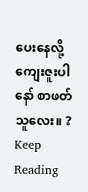ပေးနေလို့ ကျေးဇူးပါနော် စာဖတ်သူလေး။ ?
Keep Reading